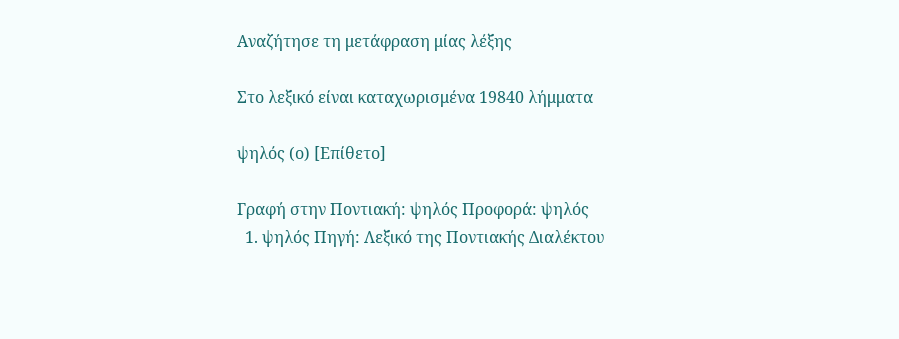Αναζήτησε τη μετάφραση μίας λέξης

Στο λεξικό είναι καταχωρισμένα 19840 λήμματα

ψηλός (ο) [Επίθετο]

Γραφή στην Ποντιακή: ψηλός Προφορά: ψηλός
  1. ψηλός Πηγή: Λεξικό της Ποντιακής Διαλέκτου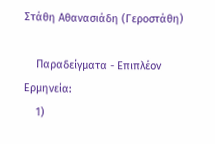Στάθη Αθανασιάδη (Γεροστάθη)

    Παραδείγματα - Επιπλέον Ερμηνεία:
    1)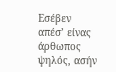Εσέβεν απέσ’ είνας άρθωπος ψηλός, ασήν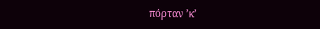πόρταν ’κ’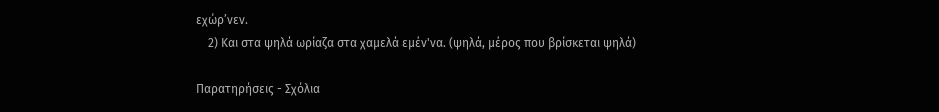εχώρ’νεν.
    2) Και στα ψηλά ωρίαζα στα χαμελά εμέν'να. (ψηλά, μέρος που βρίσκεται ψηλά)

Παρατηρήσεις - Σχόλια